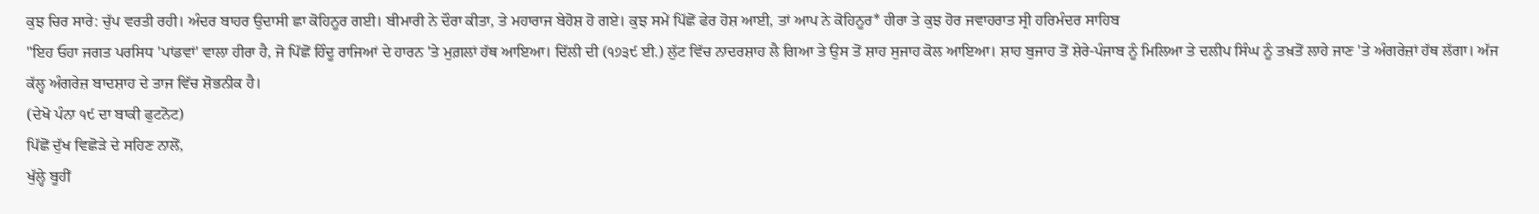ਕੁਝ ਚਿਰ ਸਾਰੇ: ਚੁੱਪ ਵਰਤੀ ਰਹੀ। ਅੰਦਰ ਬਾਹਰ ਉਦਾਸੀ ਛਾ ਕੋਹਿਨੂਰ ਗਈ। ਬੀਮਾਰੀ ਨੇ ਦੌਰਾ ਕੀਤਾ, ਤੇ ਮਹਾਰਾਜ ਬੇਹੋਸ਼ ਹੋ ਗਏ। ਕੁਝ ਸਮੇਂ ਪਿੱਛੋਂ ਫੇਰ ਹੋਸ਼ ਆਈ, ਤਾਂ ਆਪ ਨੇ ਕੋਹਿਨੂਰ* ਹੀਰਾ ਤੇ ਕੁਝ ਹੋਰ ਜਵਾਹਰਾਤ ਸ੍ਰੀ ਹਰਿਮੰਦਰ ਸਾਹਿਬ
"ਇਹ ਓਹਾ ਜਗਤ ਪਰਸਿਧ 'ਪਾਂਡਵਾਂ' ਵਾਲਾ ਹੀਰਾ ਹੈ, ਜੋ ਪਿੱਛੋਂ ਹਿੰਦੂ ਰਾਜਿਆਂ ਦੇ ਹਾਰਨ 'ਤੇ ਮੁਗ਼ਲਾਂ ਹੱਥ ਆਇਆ। ਦਿੱਲੀ ਦੀ (੧੭੩੯ ਈ.) ਲੁੱਟ ਵਿੱਚ ਨਾਦਰਸ਼ਾਹ ਲੈ ਗਿਆ ਤੇ ਉਸ ਤੋਂ ਸ਼ਾਹ ਸੁਜਾਹ ਕੋਲ ਆਇਆ। ਸ਼ਾਹ ਬੁਜਾਹ ਤੋਂ ਸ਼ੇਰੇ-ਪੰਜਾਬ ਨੂੰ ਮਿਲਿਆ ਤੇ ਦਲੀਪ ਸਿੰਘ ਨੂੰ ਤਖ਼ਤੋਂ ਲਾਹੇ ਜਾਣ 'ਤੇ ਅੰਗਰੇਜ਼ਾਂ ਹੱਥ ਲੱਗਾ। ਅੱਜ ਕੱਲ੍ਹ ਅੰਗਰੇਜ਼ ਬਾਦਸ਼ਾਹ ਦੇ ਤਾਜ ਵਿੱਚ ਸ਼ੋਭਨੀਕ ਹੈ।
(ਦੇਖੋ ਪੰਨਾ ੧੯ ਦਾ ਬਾਕੀ ਫੁਟਨੋਟ)
ਪਿੱਛੋਂ ਦੁੱਖ ਵਿਛੋੜੇ ਦੇ ਸਹਿਣ ਨਾਲੋਂ,
ਖੁੱਲ੍ਹੇ ਬੂਹੀਂ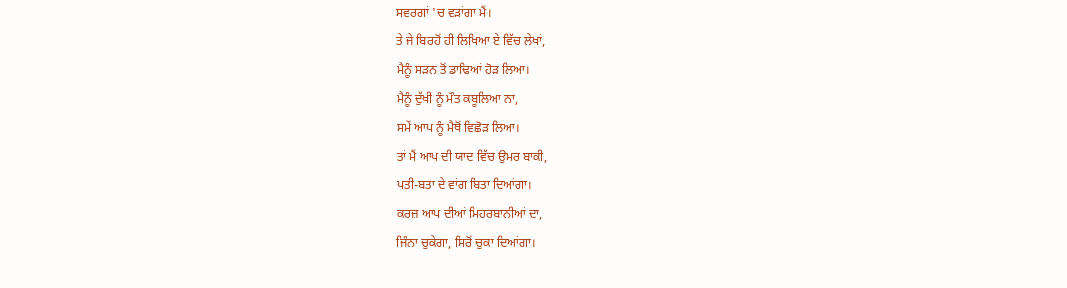ਸਵਰਗਾਂ 'ਚ ਵੜਾਂਗਾ ਮੈਂ।
ਤੇ ਜੇ ਬਿਰਹੋਂ ਹੀ ਲਿਖਿਆ ਏ ਵਿੱਚ ਲੇਖਾਂ,
ਮੈਨੂੰ ਸੜਨ ਤੋਂ ਡਾਢਿਆਂ ਹੋੜ ਲਿਆ।
ਮੈਨੂੰ ਦੁੱਖੀ ਨੂੰ ਮੌਤ ਕਬੂਲਿਆ ਨਾ,
ਸਮੇਂ ਆਪ ਨੂੰ ਮੈਥੋਂ ਵਿਛੋੜ ਲਿਆ।
ਤਾਂ ਮੈਂ ਆਪ ਦੀ ਯਾਦ ਵਿੱਚ ਉਮਰ ਬਾਕੀ,
ਪਤੀ-ਬਤਾ ਦੇ ਵਾਂਗ ਬਿਤਾ ਦਿਆਂਗਾ।
ਕਰਜ਼ ਆਪ ਦੀਆਂ ਮਿਹਰਬਾਨੀਆਂ ਦਾ,
ਜਿੰਨਾ ਚੁਕੇਗਾ, ਸਿਰੋਂ ਚੁਕਾ ਦਿਆਂਗਾ।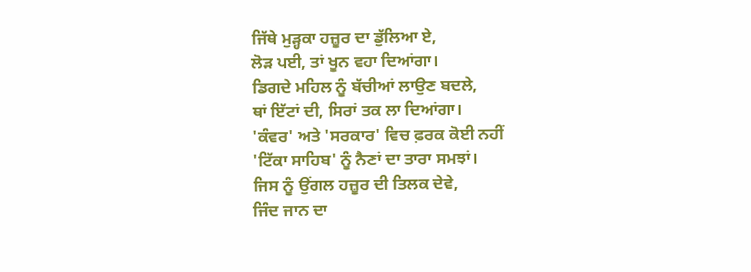ਜਿੱਥੇ ਮੁੜ੍ਹਕਾ ਹਜ਼ੂਰ ਦਾ ਡੁੱਲਿਆ ਏ,
ਲੋੜ ਪਈ, ਤਾਂ ਖੂਨ ਵਹਾ ਦਿਆਂਗਾ।
ਡਿਗਦੇ ਮਹਿਲ ਨੂੰ ਬੱਚੀਆਂ ਲਾਉਣ ਬਦਲੇ,
ਥਾਂ ਇੱਟਾਂ ਦੀ, ਸਿਰਾਂ ਤਕ ਲਾ ਦਿਆਂਗਾ।
'ਕੰਵਰ' ਅਤੇ 'ਸਰਕਾਰ' ਵਿਚ ਫ਼ਰਕ ਕੋਈ ਨਹੀਂ
'ਟਿੱਕਾ ਸਾਹਿਬ' ਨੂੰ ਨੈਣਾਂ ਦਾ ਤਾਰਾ ਸਮਝਾਂ।
ਜਿਸ ਨੂੰ ਉਂਗਲ ਹਜ਼ੂਰ ਦੀ ਤਿਲਕ ਦੇਵੇ,
ਜਿੰਦ ਜਾਨ ਦਾ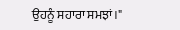ਉਹਨੂੰ ਸਹਾਰਾ ਸਮਝਾਂ।"